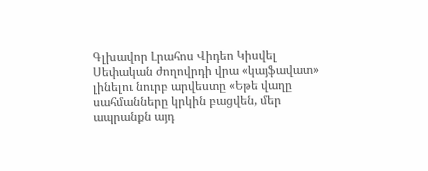Գլխավոր Լրահոս Վիդեո Կիսվել
Սեփական ժողովրդի վրա «կայֆավատ» լինելու նուրբ արվեստը «Եթե վաղը սահմանները կրկին բացվեն, մեր ապրանքն այդ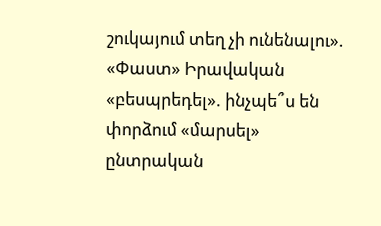շուկայում տեղ չի ունենալու». «Փաստ» Իրավական «բեսպրեդել». ինչպե՞ս են փորձում «մարսել» ընտրական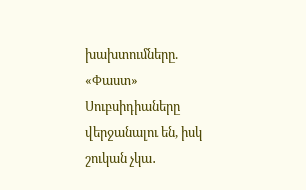խախտումները. «Փաստ» Սուբսիդիաները վերջանալու են, իսկ շուկան չկա․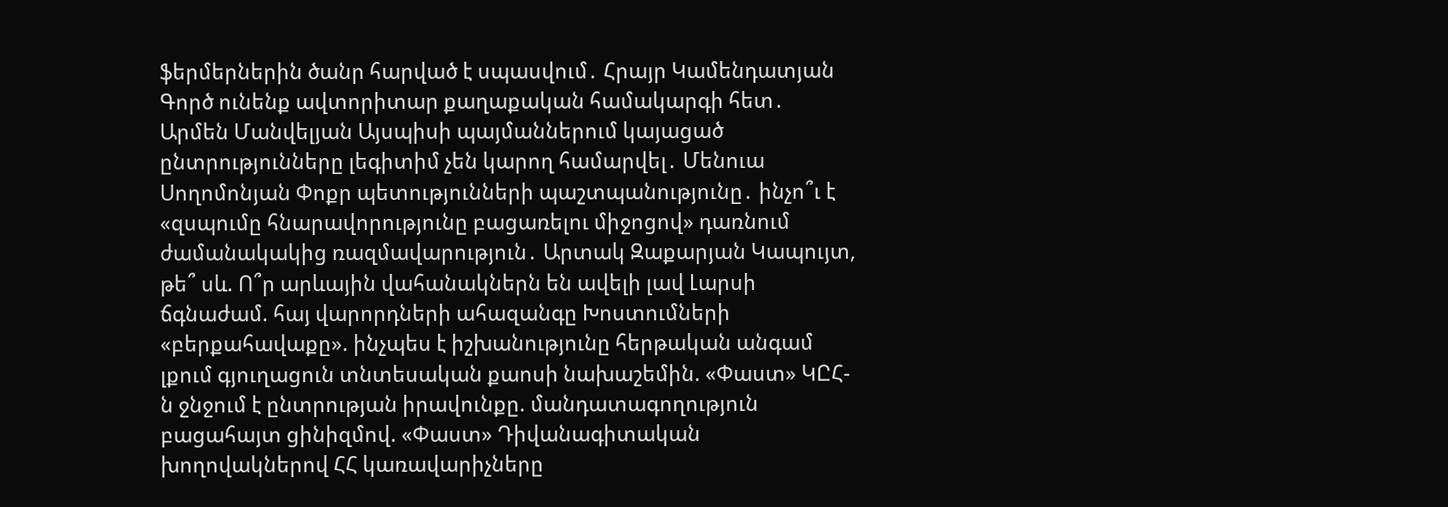ֆերմերներին ծանր հարված է սպասվում․ Հրայր Կամենդատյան Գործ ունենք ավտորիտար քաղաքական համակարգի հետ․ Արմեն Մանվելյան Այսպիսի պայմաններում կայացած ընտրությունները լեգիտիմ չեն կարող համարվել․ Մենուա Սողոմոնյան Փոքր պետությունների պաշտպանությունը․ ինչո՞ւ է «զսպումը հնարավորությունը բացառելու միջոցով» դառնում ժամանակակից ռազմավարություն․ Արտակ Զաքարյան Կապույտ, թե՞ սև. Ո՞ր արևային վահանակներն են ավելի լավ Լարսի ճգնաժամ. հայ վարորդների ահազանգը Խոստումների «բերքահավաքը». ինչպես է իշխանությունը հերթական անգամ լքում գյուղացուն տնտեսական քաոսի նախաշեմին. «Փաստ» ԿԸՀ-ն ջնջում է ընտրության իրավունքը. մանդատագողություն բացահայտ ցինիզմով. «Փաստ» Դիվանագիտական խողովակներով ՀՀ կառավարիչները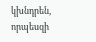կխնդրեն, որպեսզի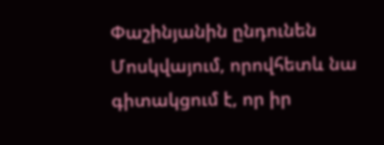Փաշինյանին ընդունեն Մոսկվայում, որովհետև նա գիտակցում է, որ իր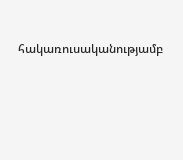հակառուսականությամբ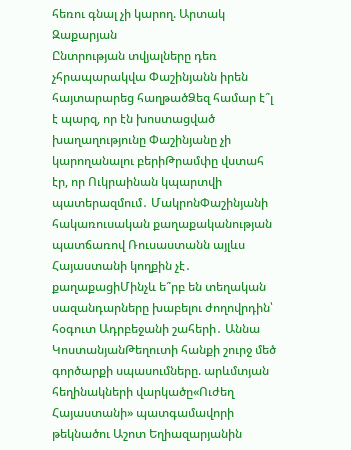հեռու գնալ չի կարող. Արտակ Զաքարյան
Ընտրության տվյալները դեռ չհրապարակվա Փաշինյանն իրեն հայտարարեց հաղթածՁեզ համար է՞լ է պարզ, որ էն խոստացված խաղաղությունը Փաշինյանը չի կարողանալու բերիԹրամփը վստահ էր, որ Ուկրաինան կպարտվի պատերազմում․ ՄակրոնՓաշինյանի հակառուսական քաղաքականության պատճառով Ռուսաստանն այլևս Հայաստանի կողքին չէ․ քաղաքացիՄինչև ե՞րբ են տեղական սազանդարները խաբելու ժողովրդին՝ հօգուտ Ադրբեջանի շահերի․ Աննա ԿոստանյանԹեղուտի հանքի շուրջ մեծ գործարքի սպասումները. արևմտյան հեղինակների վարկածը«Ուժեղ Հայաստանի» պատգամավորի թեկնածու Աշոտ Եղիազարյանին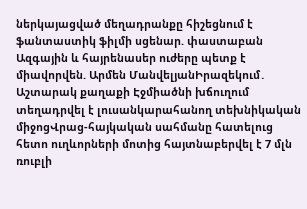ներկայացված մեղադրանքը հիշեցնում է ֆանտաստիկ ֆիլմի սցենար. փաստաբան Ազգային և հայրենասեր ուժերը պետք է միավորվեն. Արմեն ՄանվելյանԻրազեկում․ Աշտարակ քաղաքի Էջմիածնի խճուղում տեղադրվել է լուսանկարահանող տեխնիկական միջոցՎրաց-հայկական սահմանը հատելուց հետո ուղևորների մոտից հայտնաբերվել է 7 մլն ռուբլի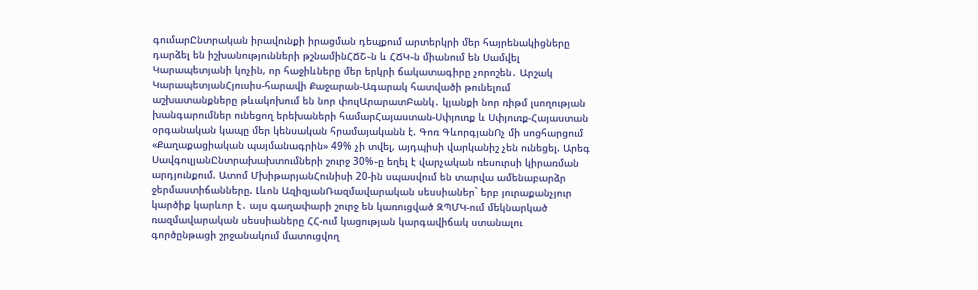գումարԸնտրական իրավունքի իրացման դեպքում արտերկրի մեր հայրենակիցները դարձել են իշխանությունների թշնամինՀՃՇ֊ն և ՀՃԿ֊ն միանում են Սամվել Կարապետյանի կոչին, որ հաջիևները մեր երկրի ճակատագիրը չորոշեն․ Արշակ ԿարապետյանՀյուսիս-հարավի Քաջարան-Ագարակ հատվածի թունելում աշխատանքները թևակոխում են նոր փուլԱրարատԲանկ․ կյանքի նոր ռիթմ լսողության խանգարումներ ունեցող երեխաների համարՀայաստան-Սփյուռք և Սփյուռք-Հայաստան օրգանական կապը մեր կենսական հրամայականն է. Գոռ ԳևորգյանՈչ մի սոցհարցում «Քաղաքացիական պայմանագրին» 49% չի տվել, այդպիսի վարկանիշ չեն ունեցել. Արեգ ՍավգուլյանԸնտրախախտումների շուրջ 30%֊ը եղել է վարչական ռեսուրսի կիրառման արդյունքում. Ատոմ ՄխիթարյանՀունիսի 20-ին սպասվում են տարվա ամենաբարձր ջերմաստիճանները. Լևոն ԱզիզյանՌազմավարական սեսսիաներ` երբ յուրաքանչյուր կարծիք կարևոր է․ այս գաղափարի շուրջ են կառուցված ԶՊՄԿ-ում մեկնարկած ռազմավարական սեսսիաները ՀՀ-ում կացության կարգավիճակ ստանալու գործընթացի շրջանակում մատուցվող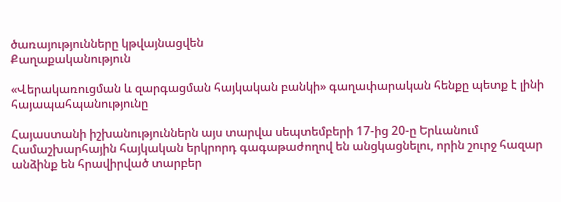ծառայությունները կթվայնացվեն
Քաղաքականություն

«Վերակառուցման և զարգացման հայկական բանկի» գաղափարական հենքը պետք է լինի հայապահպանությունը

Հայաստանի իշխանություններն այս տարվա սեպտեմբերի 17-ից 20-ը Երևանում Համաշխարհային հայկական երկրորդ գագաթաժողով են անցկացնելու, որին շուրջ հազար անձինք են հրավիրված տարբեր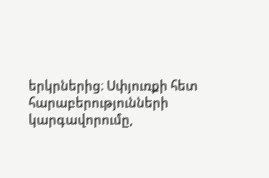երկրներից։ Սփյուռքի հետ հարաբերությունների կարգավորումը,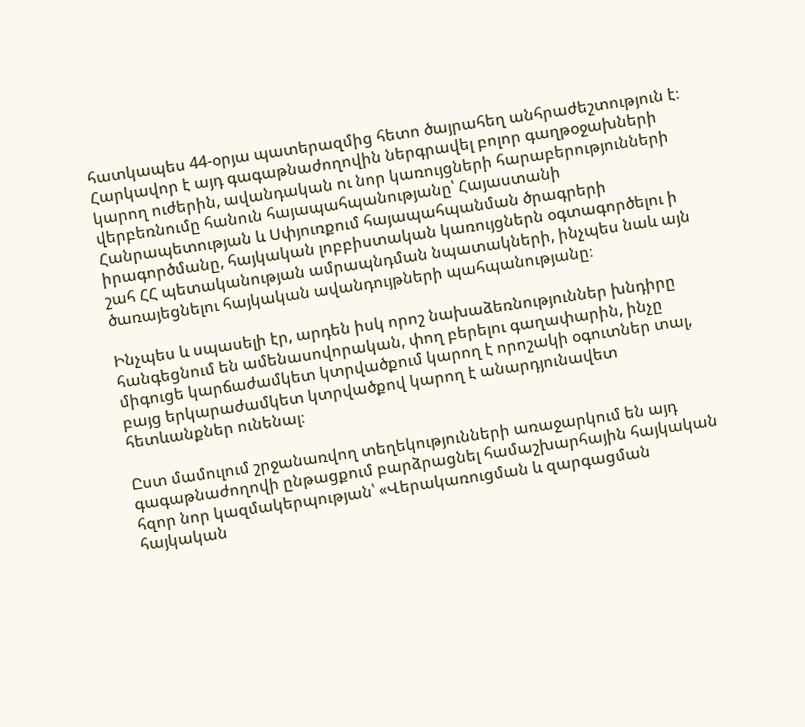հատկապես 44-օրյա պատերազմից հետո ծայրահեղ անհրաժեշտություն է։ Հարկավոր է այդ գագաթնաժողովին ներգրավել բոլոր գաղթօջախների կարող ուժերին, ավանդական ու նոր կառույցների հարաբերությունների վերբեռնումը հանուն հայապահպանությանը՝ Հայաստանի Հանրապետության և Սփյուռքում հայապահպանման ծրագրերի իրագործմանը, հայկական լոբբիստական կառույցներն օգտագործելու ի շահ ՀՀ պետականության ամրապնդման նպատակների, ինչպես նաև այն ծառայեցնելու հայկական ավանդույթների պահպանությանը։

Ինչպես և սպասելի էր, արդեն իսկ որոշ նախաձեռնություններ խնդիրը հանգեցնում են ամենասովորական, փող բերելու գաղափարին, ինչը միգուցե կարճաժամկետ կտրվածքում կարող է որոշակի օգուտներ տալ, բայց երկարաժամկետ կտրվածքով կարող է անարդյունավետ հետևանքներ ունենալ։

Ըստ մամուլում շրջանառվող տեղեկությունների առաջարկում են այդ գագաթնաժողովի ընթացքում բարձրացնել համաշխարհային հայկական հզոր նոր կազմակերպության՝ «Վերակառուցման և զարգացման հայկական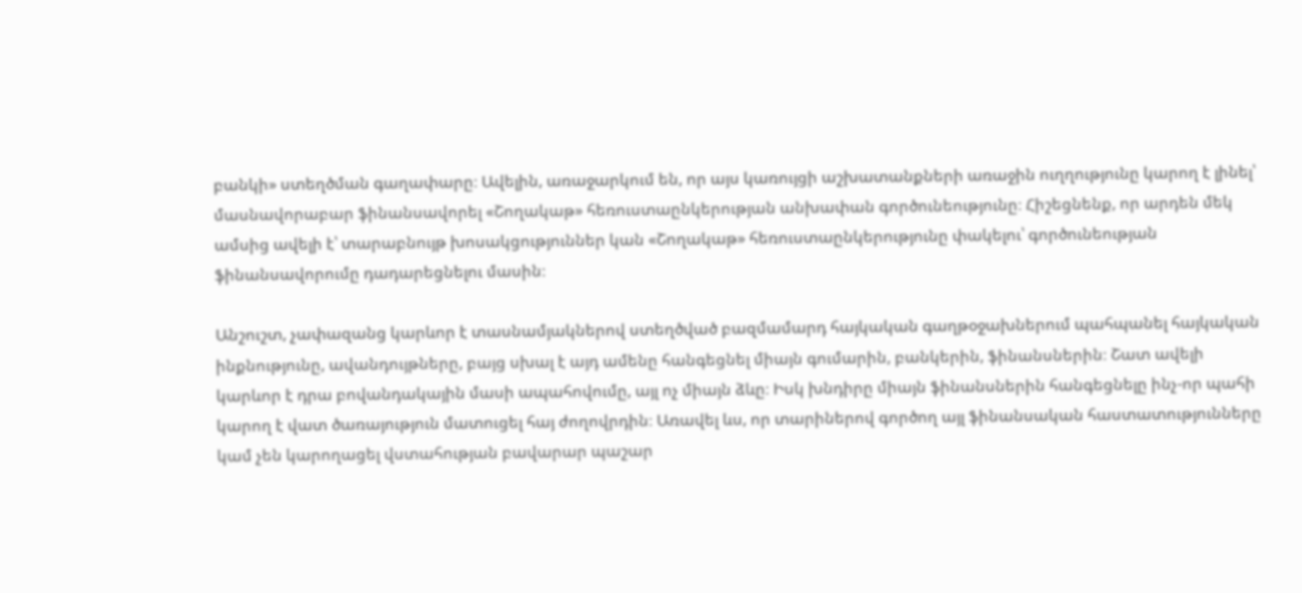բանկի» ստեղծման գաղափարը։ Ավելին, առաջարկում են, որ այս կառույցի աշխատանքների առաջին ուղղությունը կարող է լինել՝ մասնավորաբար ֆինանսավորել «Շողակաթ» հեռուստաընկերության անխափան գործունեությունը։ Հիշեցնենք, որ արդեն մեկ ամսից ավելի է՝ տարաբնույթ խոսակցություններ կան «Շողակաթ» հեռուստաընկերությունը փակելու՝ գործունեության ֆինանսավորումը դադարեցնելու մասին։

Անշուշտ, չափազանց կարևոր է տասնամյակներով ստեղծված բազմամարդ հայկական գաղթօջախներում պահպանել հայկական ինքնությունը, ավանդույթները, բայց սխալ է այդ ամենը հանգեցնել միայն գումարին, բանկերին, ֆինանսներին։ Շատ ավելի կարևոր է դրա բովանդակային մասի ապահովումը, այլ ոչ միայն ձևը։ Իսկ խնդիրը միայն ֆինանսներին հանգեցնելը ինչ-որ պահի կարող է վատ ծառայություն մատուցել հայ ժողովրդին։ Առավել ևս, որ տարիներով գործող այլ ֆինանսական հաստատությունները կամ չեն կարողացել վստահության բավարար պաշար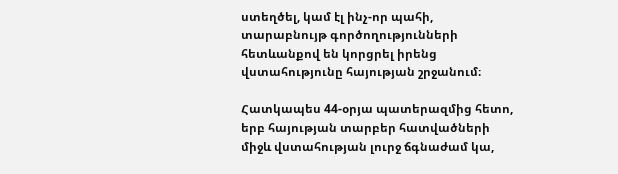ստեղծել, կամ էլ ինչ-որ պահի, տարաբնույթ գործողությունների հետևանքով են կորցրել իրենց վստահությունը հայության շրջանում։

Հատկապես 44-օրյա պատերազմից հետո, երբ հայության տարբեր հատվածների միջև վստահության լուրջ ճգնաժամ կա,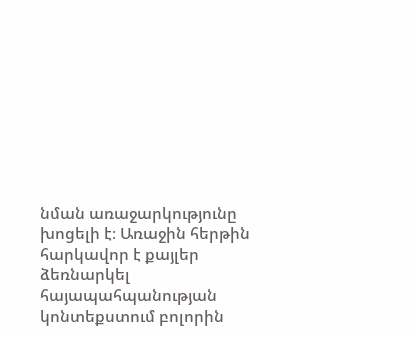նման առաջարկությունը խոցելի է։ Առաջին հերթին հարկավոր է քայլեր ձեռնարկել հայապահպանության կոնտեքստում բոլորին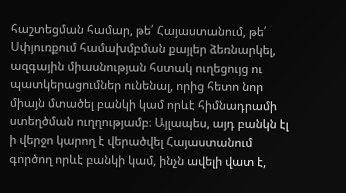հաշտեցման համար, թե՛ Հայաստանում, թե՛ Սփյուռքում համախմբման քայլեր ձեռնարկել, ազգային միասնության հստակ ուղեցույց ու պատկերացումներ ունենալ, որից հետո նոր միայն մտածել բանկի կամ որևէ հիմնադրամի ստեղծման ուղղությամբ։ Այլապես, այդ բանկն էլ ի վերջո կարող է վերածվել Հայաստանում գործող որևէ բանկի կամ, ինչն ավելի վատ է,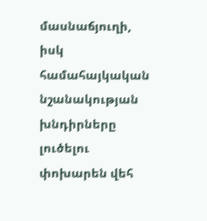մասնաճյուղի, իսկ համահայկական նշանակության խնդիրները լուծելու փոխարեն վեհ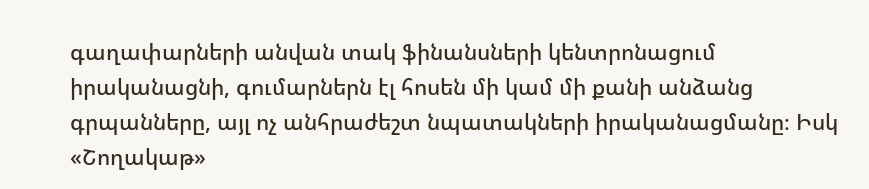գաղափարների անվան տակ ֆինանսների կենտրոնացում իրականացնի, գումարներն էլ հոսեն մի կամ մի քանի անձանց գրպանները, այլ ոչ անհրաժեշտ նպատակների իրականացմանը։ Իսկ «Շողակաթ»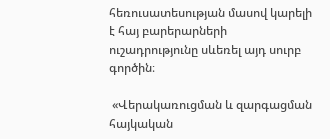հեռուսատեսության մասով կարելի է հայ բարերարների ուշադրությունը սևեռել այդ սուրբ գործին։

 «Վերակառուցման և զարգացման հայկական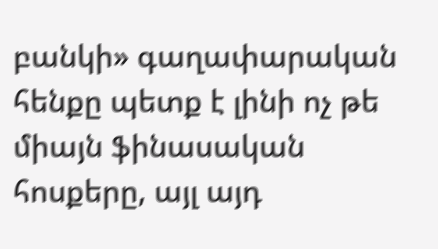բանկի» գաղափարական հենքը պետք է լինի ոչ թե միայն ֆինասական հոսքերը, այլ այդ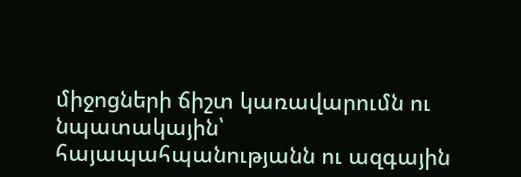միջոցների ճիշտ կառավարումն ու նպատակային՝ հայապահպանությանն ու ազգային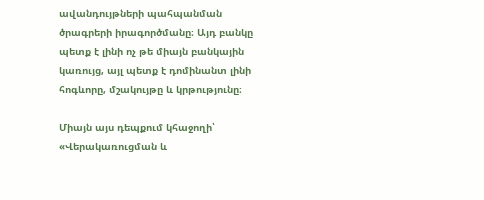ավանդույթների պահպանման ծրագրերի իրագործմանը։ Այդ բանկը պետք է լինի ոչ թե միայն բանկային կառույց, այլ պետք է դոմինանտ լինի հոգևորը, մշակույթը և կրթությունը։

Միայն այս դեպքում կհաջողի՝ «Վերակառուցման և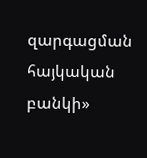զարգացման հայկական բանկի»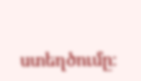ստեղծումը։